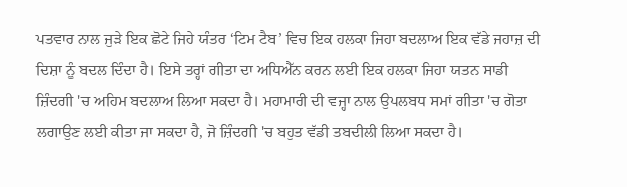ਪਤਵਾਰ ਨਾਲ ਜੁੜੇ ਇਕ ਛੋਟੇ ਜਿਹੇ ਯੰਤਰ ‘ਟਿਮ ਟੈਬ’ ਵਿਚ ਇਕ ਹਲਕਾ ਜਿਹਾ ਬਦਲਾਅ ਇਕ ਵੱਡੇ ਜਹਾਜ਼ ਦੀ ਦਿਸ਼ਾ ਨੂੰ ਬਦਲ ਦਿੰਦਾ ਹੈ। ਇਸੇ ਤਰ੍ਹਾਂ ਗੀਤਾ ਦਾ ਅਧਿਐੱਨ ਕਰਨ ਲਈ ਇਕ ਹਲਕਾ ਜਿਹਾ ਯਤਨ ਸਾਡੀ ਜ਼ਿੰਦਗੀ 'ਚ ਅਹਿਮ ਬਦਲਾਅ ਲਿਆ ਸਕਦਾ ਹੈ। ਮਹਾਮਾਰੀ ਦੀ ਵਜ੍ਹਾ ਨਾਲ ਉਪਲਬਧ ਸਮਾਂ ਗੀਤਾ 'ਚ ਗੋਤਾ ਲਗਾਉਣ ਲਈ ਕੀਤਾ ਜਾ ਸਕਦਾ ਹੈ, ਜੋ ਜ਼ਿੰਦਗੀ 'ਚ ਬਹੁਤ ਵੱਡੀ ਤਬਦੀਲੀ ਲਿਆ ਸਕਦਾ ਹੈ।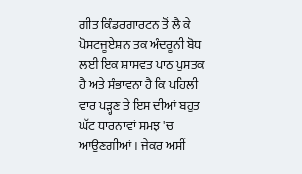ਗੀਤ ਕਿੰਡਰਗਾਰਟਨ ਤੋਂ ਲੈ ਕੇ ਪੋਸਟਜੂਏਸ਼ਨ ਤਕ ਅੰਦਰੂਨੀ ਬੋਧ ਲਈ ਇਕ ਸ਼ਾਸਵਤ ਪਾਠ ਪੁਸਤਕ ਹੈ ਅਤੇ ਸੰਭਾਵਨਾ ਹੈ ਕਿ ਪਹਿਲੀ ਵਾਰ ਪੜ੍ਹਣ ਤੇ ਇਸ ਦੀਆਂ ਬਹੁਤ ਘੱਟ ਧਾਰਨਾਵਾਂ ਸਮਝ 'ਚ ਆਉਣਗੀਆਂ। ਜੇਕਰ ਅਸੀਂ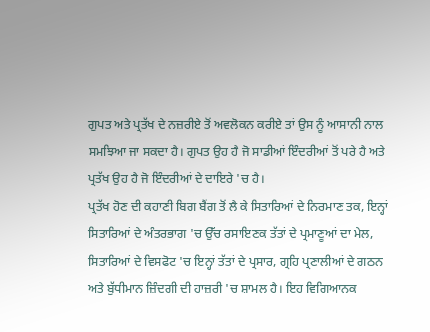ਗੁਪਤ ਅਤੇ ਪ੍ਰਤੱਖ ਦੇ ਨਜ਼ਰੀਏ ਤੋਂ ਅਵਲੋਕਨ ਕਰੀਏ ਤਾਂ ਉਸ ਨੂੰ ਆਸਾਨੀ ਨਾਲ ਸਮਝਿਆ ਜਾ ਸਕਦਾ ਹੈ। ਗੁਪਤ ਉਹ ਹੈ ਜੋ ਸਾਡੀਆਂ ਇੰਦਰੀਆਂ ਤੋਂ ਪਰੇ ਹੈ ਅਤੇ ਪ੍ਰਤੱਖ ਉਹ ਹੈ ਜੋ ਇੰਦਰੀਆਂ ਦੇ ਦਾਇਰੇ 'ਚ ਹੈ।
ਪ੍ਰਤੱਖ ਹੋਣ ਦੀ ਕਹਾਣੀ ਬਿਗ ਬੈਂਗ ਤੋਂ ਲੈ ਕੇ ਸਿਤਾਰਿਆਂ ਦੇ ਨਿਰਮਾਣ ਤਕ, ਇਨ੍ਹਾਂ ਸਿਤਾਰਿਆਂ ਦੇ ਅੰਤਰਭਾਗ 'ਚ ਉੱਚ ਰਸਾਇਣਕ ਤੱਤਾਂ ਦੇ ਪ੍ਰਮਾਣੂਆਂ ਦਾ ਮੇਲ, ਸਿਤਾਰਿਆਂ ਦੇ ਵਿਸਫੋਟ 'ਚ ਇਨ੍ਹਾਂ ਤੱਤਾਂ ਦੇ ਪ੍ਰਸਾਰ, ਗ੍ਰਹਿ ਪ੍ਰਣਾਲੀਆਂ ਦੇ ਗਠਨ ਅਤੇ ਬੁੱਧੀਮਾਨ ਜ਼ਿੰਦਗੀ ਦੀ ਹਾਜ਼ਰੀ 'ਚ ਸ਼ਾਮਲ ਹੈ। ਇਹ ਵਿਗਿਆਨਕ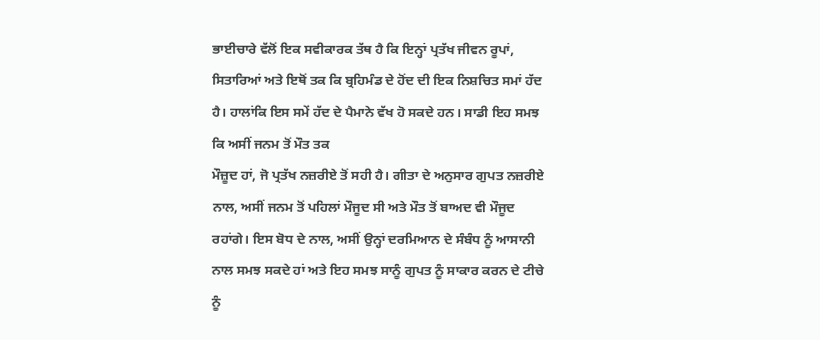ਭਾਈਚਾਰੇ ਵੱਲੋਂ ਇਕ ਸਵੀਕਾਰਕ ਤੱਥ ਹੈ ਕਿ ਇਨ੍ਹਾਂ ਪ੍ਰਤੱਖ ਜੀਵਨ ਰੂਪਾਂ, ਸਿਤਾਰਿਆਂ ਅਤੇ ਇਥੋਂ ਤਕ ਕਿ ਬ੍ਰਹਿਮੰਡ ਦੇ ਹੋਂਦ ਦੀ ਇਕ ਨਿਸ਼ਚਿਤ ਸਮਾਂ ਹੱਦ ਹੈ। ਹਾਲਾਂਕਿ ਇਸ ਸਮੇਂ ਹੱਦ ਦੇ ਪੈਮਾਨੇ ਵੱਖ ਹੋ ਸਕਦੇ ਹਨ। ਸਾਡੀ ਇਹ ਸਮਝ ਕਿ ਅਸੀਂ ਜਨਮ ਤੋਂ ਮੌਤ ਤਕ
ਮੌਜ਼ੂਦ ਹਾਂ, ਜੋ ਪ੍ਰਤੱਖ ਨਜ਼ਰੀਏ ਤੋਂ ਸਹੀ ਹੈ। ਗੀਤਾ ਦੇ ਅਨੁਸਾਰ ਗੁਪਤ ਨਜ਼ਰੀਏ ਨਾਲ, ਅਸੀਂ ਜਨਮ ਤੋਂ ਪਹਿਲਾਂ ਮੌਜੂਦ ਸੀ ਅਤੇ ਮੌਤ ਤੋਂ ਬਾਅਦ ਵੀ ਮੌਜੂਦ ਰਹਾਂਗੇ। ਇਸ ਬੋਧ ਦੇ ਨਾਲ, ਅਸੀਂ ਉਨ੍ਹਾਂ ਦਰਮਿਆਨ ਦੇ ਸੰਬੰਧ ਨੂੰ ਆਸਾਨੀ ਨਾਲ ਸਮਝ ਸਕਦੇ ਹਾਂ ਅਤੇ ਇਹ ਸਮਝ ਸਾਨੂੰ ਗੁਪਤ ਨੂੰ ਸਾਕਾਰ ਕਰਨ ਦੇ ਟੀਚੇ ਨੂੰ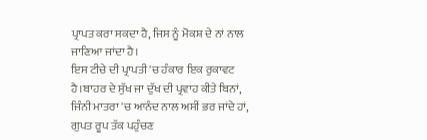ਪ੍ਰਾਪਤ ਕਰਾ ਸਕਦਾ ਹੈ, ਜਿਸ ਨੂੰ ਮੋਕਸ਼ ਦੇ ਨਾਂ ਨਾਲ ਜਾਣਿਆ ਜਾਂਦਾ ਹੈ।
ਇਸ ਟੀਚੇ ਦੀ ਪ੍ਰਾਪਤੀ 'ਚ ਹੰਕਾਰ ਇਕ ਰੁਕਾਵਟ ਹੈ।ਬਾਹਰ ਦੇ ਸੁੱਖ ਜਾ ਦੁੱਖ ਦੀ ਪ੍ਰਵਾਹ ਕੀਤੇ ਬਿਨਾਂ, ਜਿੰਨੀ ਮਾਤਰਾ 'ਚ ਆਨੰਦ ਨਾਲ ਅਸੀਂ ਭਰ ਜਾਂਦੇ ਹਾਂ, ਗੁਪਤ ਰੂਪ ਤੱਕ ਪਹੁੰਚਣ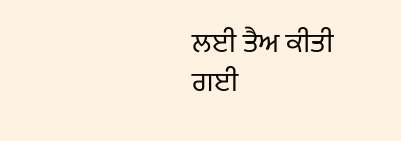ਲਈ ਤੈਅ ਕੀਤੀ ਗਈ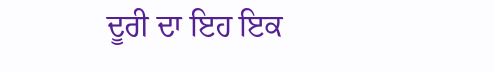ਦੂਰੀ ਦਾ ਇਹ ਇਕ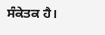ਸੰਕੇਤਕ ਹੈ।